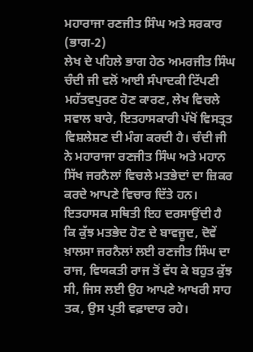ਮਹਾਰਾਜਾ ਰਣਜੀਤ ਸਿੰਘ ਅਤੇ ਸਰਕਾਰ (ਭਾਗ-2)
ਲੇਖ ਦੇ ਪਹਿਲੇ ਭਾਗ ਹੇਠ ਅਮਰਜੀਤ ਸਿੰਘ ਚੰਦੀ ਜੀ ਵਲੋਂ ਆਈ ਸੰਪਾਦਕੀ ਟਿੱਪਣੀ ਮਹੱਤਵਪੁਰਣ ਹੋਣ ਕਾਰਣ, ਲੇਖ ਵਿਚਲੇ ਸਵਾਲ ਬਾਰੇ, ਇਤਹਾਸਕਾਰੀ ਪੱਖੋਂ ਵਿਸਤ੍ਰਤ ਵਿਸ਼ਲੇਸ਼ਣ ਦੀ ਮੰਗ ਕਰਦੀ ਹੈ। ਚੰਦੀ ਜੀ ਨੇ ਮਹਾਰਾਜਾ ਰਣਜੀਤ ਸਿੰਘ ਅਤੇ ਮਹਾਨ ਸਿੱਖ ਜਰਨੈਲਾਂ ਵਿਚਲੇ ਮਤਭੇਦਾਂ ਦਾ ਜ਼ਿਕਰ ਕਰਦੇ ਆਪਣੇ ਵਿਚਾਰ ਦਿੱਤੇ ਹਨ। ਇਤਹਾਸਕ ਸਥਿਤੀ ਇਹ ਦਰਸਾਉਂਦੀ ਹੈ ਕਿ ਕੁੱਝ ਮਤਭੇਦ ਹੋਣ ਦੇ ਬਾਵਜੂਦ, ਦੋਵੇਂ ਖ਼ਾਲਸਾ ਜਰਨੈਲਾਂ ਲਈ ਰਣਜੀਤ ਸਿੰਘ ਦਾ ਰਾਜ, ਵਿਯਕਤੀ ਰਾਜ ਤੋਂ ਵੱਧ ਕੇ ਬਹੁਤ ਕੁੱਝ ਸੀ, ਜਿਸ ਲਈ ਉਹ ਆਪਣੇ ਆਖਰੀ ਸਾਹ ਤਕ, ਉਸ ਪ੍ਰਤੀ ਵਫ਼ਾਦਾਰ ਰਹੇ।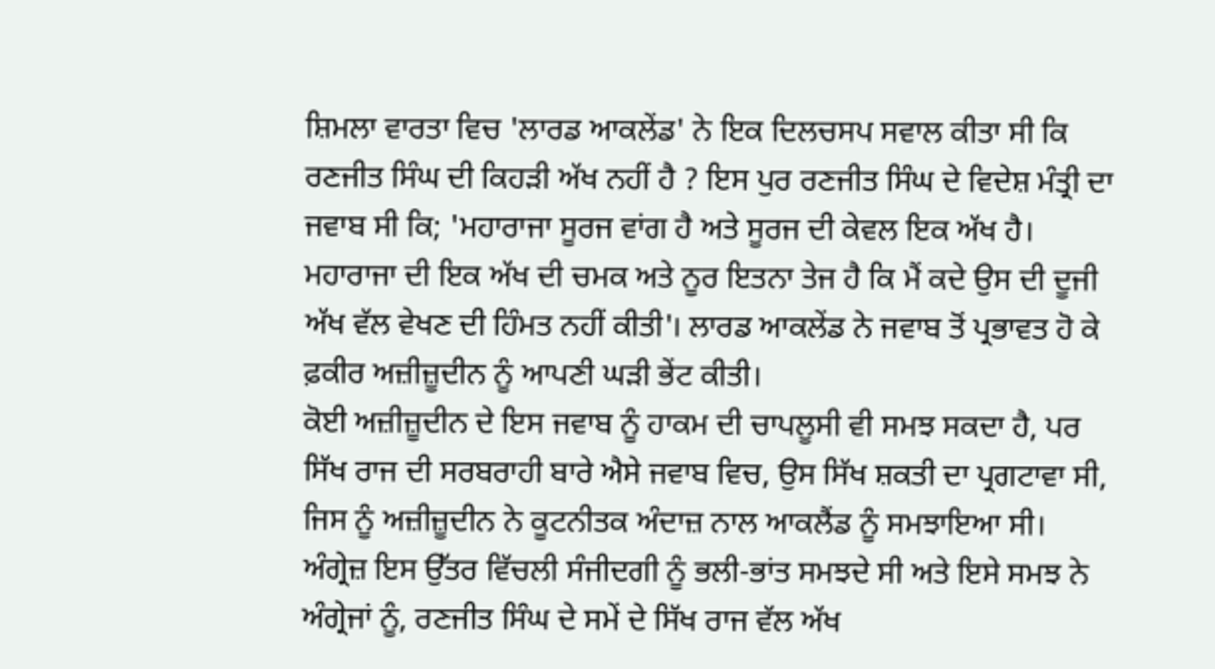ਸ਼ਿਮਲਾ ਵਾਰਤਾ ਵਿਚ 'ਲਾਰਡ ਆਕਲੇਂਡ' ਨੇ ਇਕ ਦਿਲਚਸਪ ਸਵਾਲ ਕੀਤਾ ਸੀ ਕਿ ਰਣਜੀਤ ਸਿੰਘ ਦੀ ਕਿਹੜੀ ਅੱਖ ਨਹੀਂ ਹੈ ? ਇਸ ਪੁਰ ਰਣਜੀਤ ਸਿੰਘ ਦੇ ਵਿਦੇਸ਼ ਮੰਤ੍ਰੀ ਦਾ ਜਵਾਬ ਸੀ ਕਿ; 'ਮਹਾਰਾਜਾ ਸੂਰਜ ਵਾਂਗ ਹੈ ਅਤੇ ਸੂਰਜ ਦੀ ਕੇਵਲ ਇਕ ਅੱਖ ਹੈ। ਮਹਾਰਾਜਾ ਦੀ ਇਕ ਅੱਖ ਦੀ ਚਮਕ ਅਤੇ ਨੂਰ ਇਤਨਾ ਤੇਜ ਹੈ ਕਿ ਮੈਂ ਕਦੇ ਉਸ ਦੀ ਦੂਜੀ ਅੱਖ ਵੱਲ ਵੇਖਣ ਦੀ ਹਿੰਮਤ ਨਹੀਂ ਕੀਤੀ'। ਲਾਰਡ ਆਕਲੇਂਡ ਨੇ ਜਵਾਬ ਤੋਂ ਪ੍ਰਭਾਵਤ ਹੋ ਕੇ ਫ਼ਕੀਰ ਅਜ਼ੀਜ਼ੂਦੀਨ ਨੂੰ ਆਪਣੀ ਘੜੀ ਭੇਂਟ ਕੀਤੀ।
ਕੋਈ ਅਜ਼ੀਜ਼ੂਦੀਨ ਦੇ ਇਸ ਜਵਾਬ ਨੂੰ ਹਾਕਮ ਦੀ ਚਾਪਲੂਸੀ ਵੀ ਸਮਝ ਸਕਦਾ ਹੈ, ਪਰ ਸਿੱਖ ਰਾਜ ਦੀ ਸਰਬਰਾਹੀ ਬਾਰੇ ਐਸੇ ਜਵਾਬ ਵਿਚ, ਉਸ ਸਿੱਖ ਸ਼ਕਤੀ ਦਾ ਪ੍ਰਗਟਾਵਾ ਸੀ, ਜਿਸ ਨੂੰ ਅਜ਼ੀਜ਼ੂਦੀਨ ਨੇ ਕੂਟਨੀਤਕ ਅੰਦਾਜ਼ ਨਾਲ ਆਕਲੈਂਡ ਨੂੰ ਸਮਝਾਇਆ ਸੀ। ਅੰਗ੍ਰੇਜ਼ ਇਸ ਉੱਤਰ ਵਿੱਚਲੀ ਸੰਜੀਦਗੀ ਨੂੰ ਭਲੀ-ਭਾਂਤ ਸਮਝਦੇ ਸੀ ਅਤੇ ਇਸੇ ਸਮਝ ਨੇ ਅੰਗ੍ਰੇਜਾਂ ਨੂੰ, ਰਣਜੀਤ ਸਿੰਘ ਦੇ ਸਮੇਂ ਦੇ ਸਿੱਖ ਰਾਜ ਵੱਲ ਅੱਖ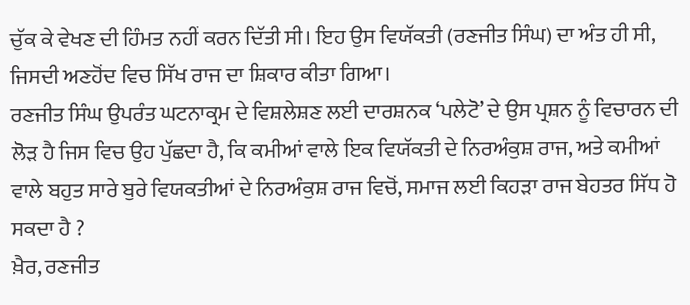ਚੁੱਕ ਕੇ ਵੇਖਣ ਦੀ ਹਿੰਮਤ ਨਹੀਂ ਕਰਨ ਦਿੱਤੀ ਸੀ। ਇਹ ਉਸ ਵਿਯੱਕਤੀ (ਰਣਜੀਤ ਸਿੰਘ) ਦਾ ਅੰਤ ਹੀ ਸੀ, ਜਿਸਦੀ ਅਣਹੋਂਦ ਵਿਚ ਸਿੱਖ ਰਾਜ ਦਾ ਸ਼ਿਕਾਰ ਕੀਤਾ ਗਿਆ।
ਰਣਜੀਤ ਸਿੰਘ ਉਪਰੰਤ ਘਟਨਾਕ੍ਰਮ ਦੇ ਵਿਸ਼ਲੇਸ਼ਣ ਲਈ ਦਾਰਸ਼ਨਕ ‘ਪਲੇਟੋ’ ਦੇ ਉਸ ਪ੍ਰਸ਼ਨ ਨੂੰ ਵਿਚਾਰਨ ਦੀ ਲੋੜ ਹੈ ਜਿਸ ਵਿਚ ਉਹ ਪੁੱਛਦਾ ਹੈ, ਕਿ ਕਮੀਆਂ ਵਾਲੇ ਇਕ ਵਿਯੱਕਤੀ ਦੇ ਨਿਰਅੰਕੁਸ਼ ਰਾਜ, ਅਤੇ ਕਮੀਆਂ ਵਾਲੇ ਬਹੁਤ ਸਾਰੇ ਬੁਰੇ ਵਿਯਕਤੀਆਂ ਦੇ ਨਿਰਅੰਕੁਸ਼ ਰਾਜ ਵਿਚੋਂ, ਸਮਾਜ ਲਈ ਕਿਹੜਾ ਰਾਜ ਬੇਹਤਰ ਸਿੱਧ ਹੋ ਸਕਦਾ ਹੈ ?
ਖ਼ੈਰ, ਰਣਜੀਤ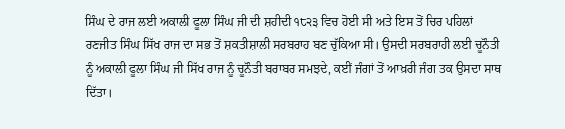ਸਿੰਘ ਦੇ ਰਾਜ ਲਈ ਅਕਾਲੀ ਫੂਲਾ ਸਿੰਘ ਜੀ ਦੀ ਸ਼ਹੀਦੀ ੧੮੨੩ ਵਿਚ ਹੋਈ ਸੀ ਅਤੇ ਇਸ ਤੋਂ ਚਿਰ ਪਹਿਲਾਂ ਰਣਜੀਤ ਸਿੰਘ ਸਿੱਖ ਰਾਜ ਦਾ ਸਭ ਤੋਂ ਸ਼ਕਤੀਸ਼ਾਲੀ ਸਰਬਰਾਹ ਬਣ ਚੁੱਕਿਆ ਸੀ। ਉਸਦੀ ਸਰਬਰਾਹੀ ਲਈ ਚੂਨੌਤੀ ਨੂੰ ਅਕਾਲੀ ਫੂਲਾ ਸਿੰਘ ਜੀ ਸਿੱਖ ਰਾਜ ਨੂੰ ਚੂਨੌਤੀ ਬਰਾਬਰ ਸਮਝਦੇ, ਕਈਂ ਜੰਗਾਂ ਤੋਂ ਆਖ਼ਰੀ ਜੰਗ ਤਕ ਉਸਦਾ ਸਾਥ ਦਿੱਤਾ।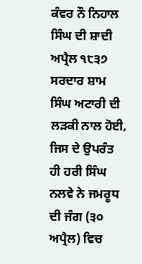ਕੰਵਰ ਨੌ ਨਿਹਾਲ ਸਿੰਘ ਦੀ ਸ਼ਾਦੀ ਅਪ੍ਰੈਲ ੧੮੩੭ ਸਰਦਾਰ ਸ਼ਾਮ ਸਿੰਘ ਅਟਾਰੀ ਦੀ ਲੜਕੀ ਨਾਲ ਹੋਈ, ਜਿਸ ਦੇ ਉਪਰੰਤ ਹੀ ਹਰੀ ਸਿੰਘ ਨਲਵੇ ਨੇ ਜਮਰੂਧ ਦੀ ਜੰਗ (੩੦ ਅਪ੍ਰੈਲ) ਵਿਚ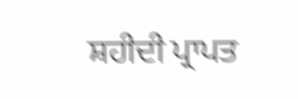ਸ਼ਹੀਦੀ ਪ੍ਰਾਪਤ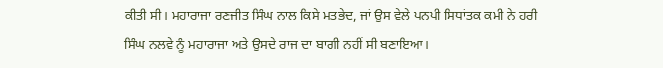ਕੀਤੀ ਸੀ। ਮਹਾਰਾਜਾ ਰਣਜੀਤ ਸਿੰਘ ਨਾਲ ਕਿਸੇ ਮਤਭੇਦ, ਜਾਂ ਉਸ ਵੇਲੇ ਪਨਪੀ ਸਿਧਾਂਤਕ ਕਮੀ ਨੇ ਹਰੀ ਸਿੰਘ ਨਲਵੇ ਨੂੰ ਮਹਾਰਾਜਾ ਅਤੇ ਉਸਦੇ ਰਾਜ ਦਾ ਬਾਗੀ ਨਹੀਂ ਸੀ ਬਣਾਇਆ।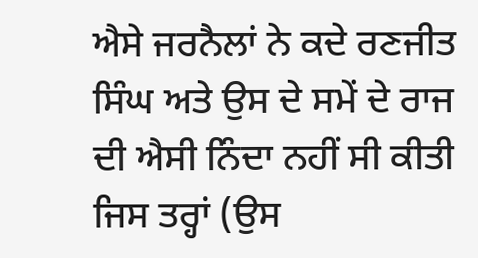ਐਸੇ ਜਰਨੈਲਾਂ ਨੇ ਕਦੇ ਰਣਜੀਤ ਸਿੰਘ ਅਤੇ ਉਸ ਦੇ ਸਮੇਂ ਦੇ ਰਾਜ ਦੀ ਐਸੀ ਨਿੰਦਾ ਨਹੀਂ ਸੀ ਕੀਤੀ ਜਿਸ ਤਰ੍ਹਾਂ (ਉਸ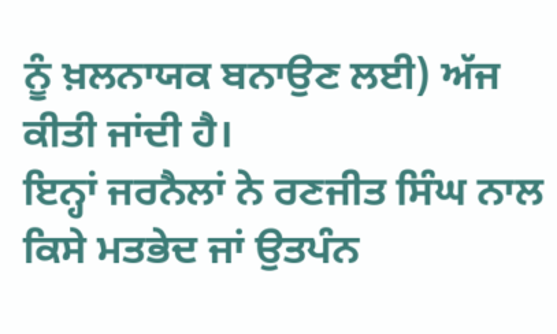ਨੂੰ ਖ਼ਲਨਾਯਕ ਬਨਾਉਣ ਲਈ) ਅੱਜ ਕੀਤੀ ਜਾਂਦੀ ਹੈ।
ਇਨ੍ਹਾਂ ਜਰਨੈਲਾਂ ਨੇ ਰਣਜੀਤ ਸਿੰਘ ਨਾਲ ਕਿਸੇ ਮਤਭੇਦ ਜਾਂ ਉਤਪੰਨ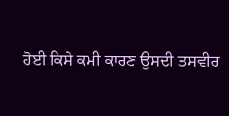ਹੋਈ ਕਿਸੇ ਕਮੀ ਕਾਰਣ ਉਸਦੀ ਤਸਵੀਰ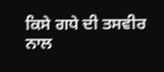ਕਿਸੇ ਗਧੇ ਦੀ ਤਸਵੀਰ ਨਾਲ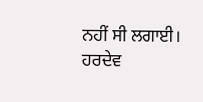ਨਹੀਂ ਸੀ ਲਗਾਈ।
ਹਰਦੇਵ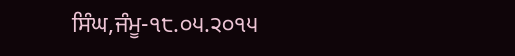ਸਿੰਘ,ਜੰਮੂ-੧੮.੦੫.੨੦੧੫